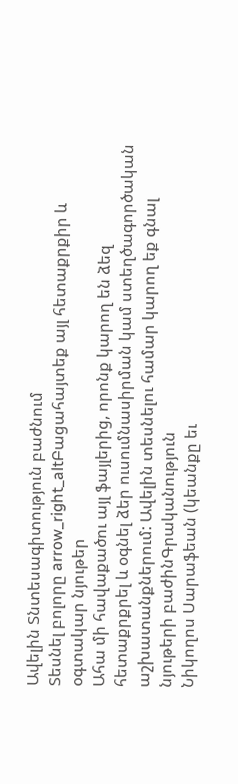Ավելին Տնտեսագիտություն բաժնում
Տեսնել բոլորը arrow_right_altԲացահայտեք այլ հետաքրքիր և օգտակար նյութեր
Ահա մի հավաքածու այլ ֆայլերից, որոնք կարող են ձեզ հետաքրքրել և օգնել ձեր ուսումնասիրման կամ ստեղծագործական աշխատանքներում: Ավելին տեսնելու համար կարող եք գնալ նյութերի բաժինԳրականություն
Նիկողոս Սարաֆեան (կեանքը եւ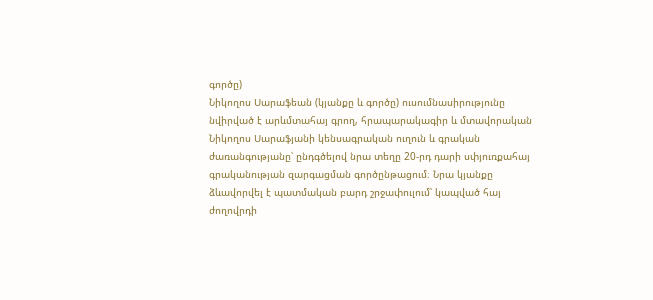գործը)
Նիկողոս Սարաֆեան (կյանքը և գործը) ուսումնասիրությունը նվիրված է արևմտահայ գրող, հրապարակագիր և մտավորական Նիկողոս Սարաֆյանի կենսագրական ուղուն և գրական ժառանգությանը՝ ընդգծելով նրա տեղը 20-րդ դարի սփյուռքահայ գրականության զարգացման գործընթացում։ Նրա կյանքը ձևավորվել է պատմական բարդ շրջափուլում՝ կապված հայ ժողովրդի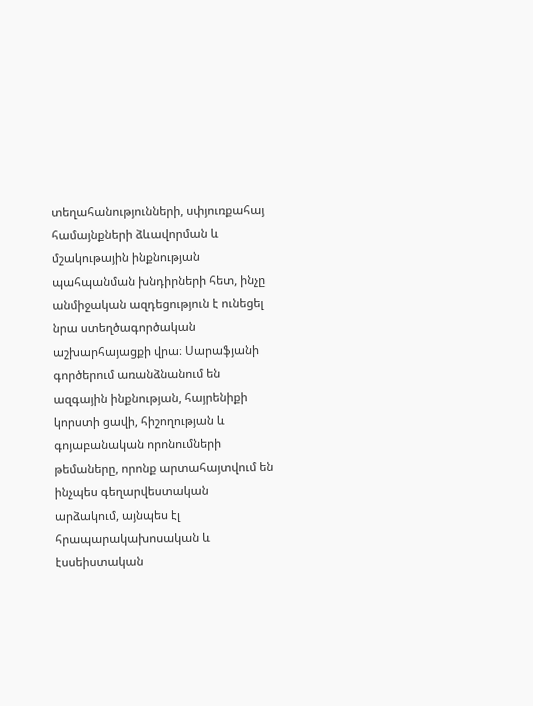տեղահանությունների, սփյուռքահայ համայնքների ձևավորման և մշակութային ինքնության պահպանման խնդիրների հետ, ինչը անմիջական ազդեցություն է ունեցել նրա ստեղծագործական աշխարհայացքի վրա։ Սարաֆյանի գործերում առանձնանում են ազգային ինքնության, հայրենիքի կորստի ցավի, հիշողության և գոյաբանական որոնումների թեմաները, որոնք արտահայտվում են ինչպես գեղարվեստական արձակում, այնպես էլ հրապարակախոսական և էսսեիստական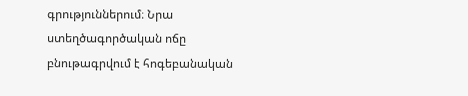գրություններում։ Նրա ստեղծագործական ոճը բնութագրվում է հոգեբանական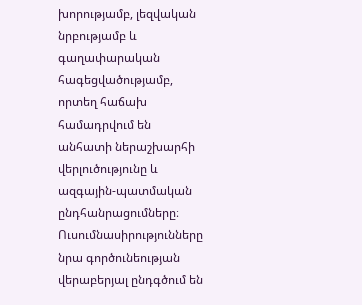խորությամբ, լեզվական նրբությամբ և գաղափարական հագեցվածությամբ, որտեղ հաճախ համադրվում են անհատի ներաշխարհի վերլուծությունը և ազգային-պատմական ընդհանրացումները։ Ուսումնասիրությունները նրա գործունեության վերաբերյալ ընդգծում են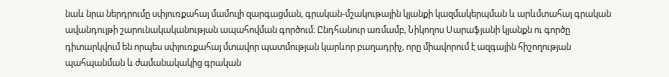նաև նրա ներդրումը սփյուռքահայ մամուլի զարգացման, գրական-մշակութային կյանքի կազմակերպման և արևմտահայ գրական ավանդույթի շարունակականության ապահովման գործում։ Ընդհանուր առմամբ, Նիկողոս Սարաֆյանի կյանքն ու գործը դիտարկվում են որպես սփյուռքահայ մտավոր պատմության կարևոր բաղադրիչ, որը միավորում է ազգային հիշողության պահպանման և ժամանակակից գրական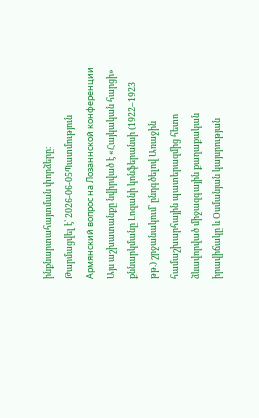ինքնարտահայտման փորձերը։
Թարմացվել է՝ 2026-06-05Պատմություն
Армянский вопрос на Лозаннской конференции
Այս աշխատանքը նվիրված է «Հայկական հարցի» քննարկմանը Լոզանի կոնֆերանսի (1922–1923 թթ.) շրջանակում՝ ընդգծելով Առաջին համաշխարհային պատերազմից հետո ձևավորված միջազգային քաղաքական իրավիճակը և Օսմանյան կայսրության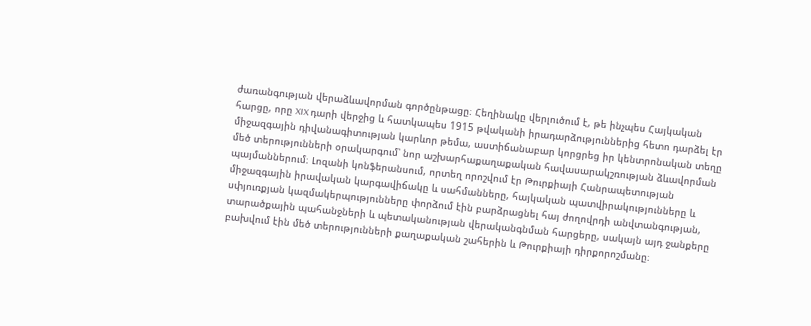ժառանգության վերաձևավորման գործընթացը։ Հեղինակը վերլուծում է, թե ինչպես Հայկական հարցը, որը XIX դարի վերջից և հատկապես 1915 թվականի իրադարձություններից հետո դարձել էր միջազգային դիվանագիտության կարևոր թեմա, աստիճանաբար կորցրեց իր կենտրոնական տեղը մեծ տերությունների օրակարգում՝ նոր աշխարհաքաղաքական հավասարակշռության ձևավորման պայմաններում։ Լոզանի կոնֆերանսում, որտեղ որոշվում էր Թուրքիայի Հանրապետության միջազգային իրավական կարգավիճակը և սահմանները, հայկական պատվիրակությունները և սփյուռքյան կազմակերպությունները փորձում էին բարձրացնել հայ ժողովրդի անվտանգության, տարածքային պահանջների և պետականության վերականգնման հարցերը, սակայն այդ ջանքերը բախվում էին մեծ տերությունների քաղաքական շահերին և Թուրքիայի դիրքորոշմանը։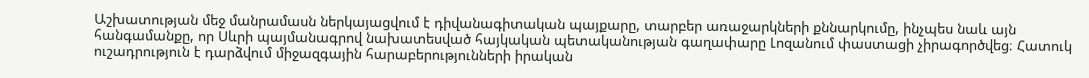Աշխատության մեջ մանրամասն ներկայացվում է դիվանագիտական պայքարը, տարբեր առաջարկների քննարկումը, ինչպես նաև այն հանգամանքը, որ Սևրի պայմանագրով նախատեսված հայկական պետականության գաղափարը Լոզանում փաստացի չիրագործվեց։ Հատուկ ուշադրություն է դարձվում միջազգային հարաբերությունների իրական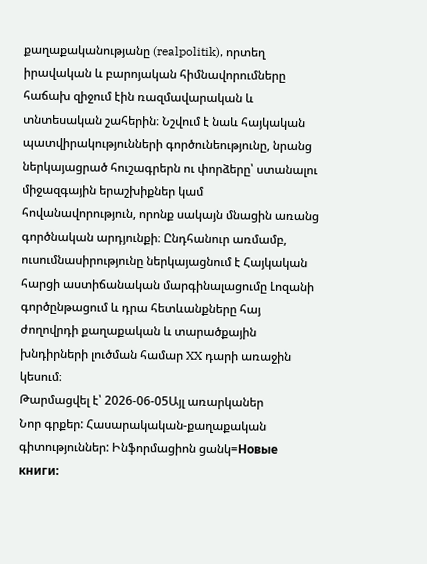քաղաքականությանը (realpolitik), որտեղ իրավական և բարոյական հիմնավորումները հաճախ զիջում էին ռազմավարական և տնտեսական շահերին։ Նշվում է նաև հայկական պատվիրակությունների գործունեությունը, նրանց ներկայացրած հուշագրերն ու փորձերը՝ ստանալու միջազգային երաշխիքներ կամ հովանավորություն, որոնք սակայն մնացին առանց գործնական արդյունքի։ Ընդհանուր առմամբ, ուսումնասիրությունը ներկայացնում է Հայկական հարցի աստիճանական մարգինալացումը Լոզանի գործընթացում և դրա հետևանքները հայ ժողովրդի քաղաքական և տարածքային խնդիրների լուծման համար XX դարի առաջին կեսում։
Թարմացվել է՝ 2026-06-05Այլ առարկաներ
Նոր գրքեր: Հասարակական-քաղաքական գիտություններ: Ինֆորմացիոն ցանկ=Новые книги: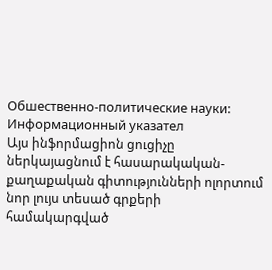Обшественно-политические науки: Информационный указател
Այս ինֆորմացիոն ցուցիչը ներկայացնում է հասարակական-քաղաքական գիտությունների ոլորտում նոր լույս տեսած գրքերի համակարգված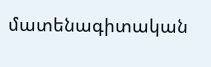մատենագիտական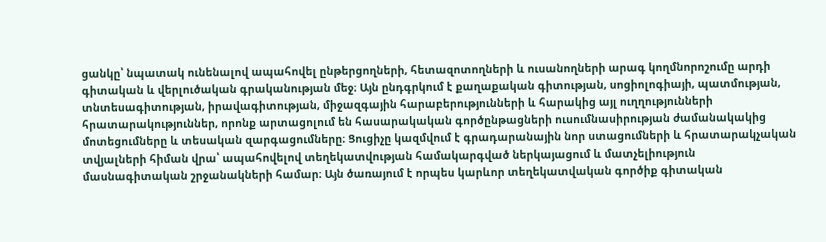ցանկը՝ նպատակ ունենալով ապահովել ընթերցողների, հետազոտողների և ուսանողների արագ կողմնորոշումը արդի գիտական և վերլուծական գրականության մեջ։ Այն ընդգրկում է քաղաքական գիտության, սոցիոլոգիայի, պատմության, տնտեսագիտության, իրավագիտության, միջազգային հարաբերությունների և հարակից այլ ուղղությունների հրատարակություններ, որոնք արտացոլում են հասարակական գործընթացների ուսումնասիրության ժամանակակից մոտեցումները և տեսական զարգացումները։ Ցուցիչը կազմվում է գրադարանային նոր ստացումների և հրատարակչական տվյալների հիման վրա՝ ապահովելով տեղեկատվության համակարգված ներկայացում և մատչելիություն մասնագիտական շրջանակների համար։ Այն ծառայում է որպես կարևոր տեղեկատվական գործիք գիտական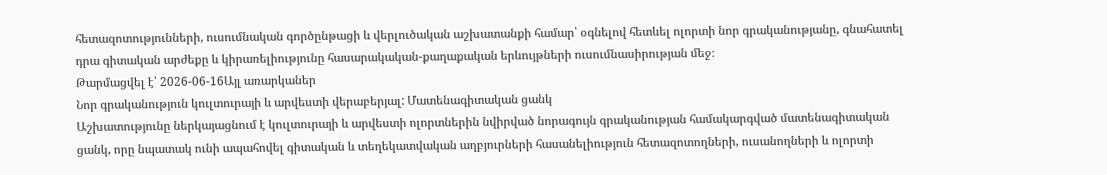հետազոտությունների, ուսումնական գործընթացի և վերլուծական աշխատանքի համար՝ օգնելով հետևել ոլորտի նոր գրականությանը, գնահատել դրա գիտական արժեքը և կիրառելիությունը հասարակական-քաղաքական երևույթների ուսումնասիրության մեջ։
Թարմացվել է՝ 2026-06-16Այլ առարկաներ
Նոր գրականություն կուլտուրայի և արվեստի վերաբերյալ: Մատենագիտական ցանկ
Աշխատությունը ներկայացնում է կուլտուրայի և արվեստի ոլորտներին նվիրված նորագույն գրականության համակարգված մատենագիտական ցանկ, որը նպատակ ունի ապահովել գիտական և տեղեկատվական աղբյուրների հասանելիություն հետազոտողների, ուսանողների և ոլորտի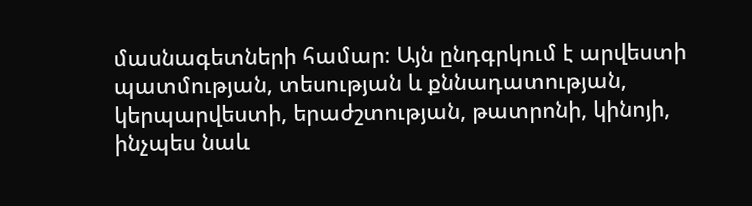մասնագետների համար։ Այն ընդգրկում է արվեստի պատմության, տեսության և քննադատության, կերպարվեստի, երաժշտության, թատրոնի, կինոյի, ինչպես նաև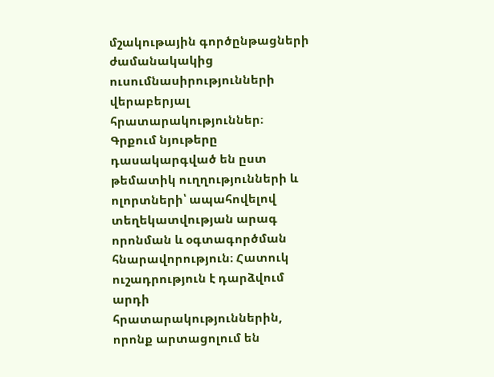մշակութային գործընթացների ժամանակակից ուսումնասիրությունների վերաբերյալ հրատարակություններ։ Գրքում նյութերը դասակարգված են ըստ թեմատիկ ուղղությունների և ոլորտների՝ ապահովելով տեղեկատվության արագ որոնման և օգտագործման հնարավորություն։ Հատուկ ուշադրություն է դարձվում արդի հրատարակություններին, որոնք արտացոլում են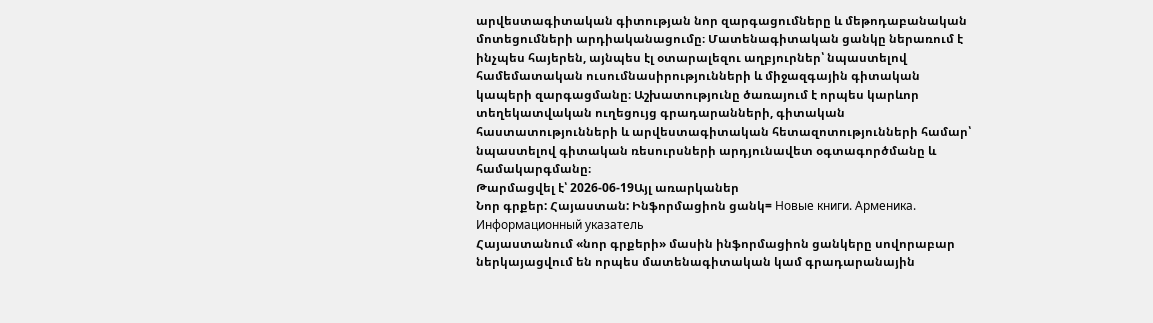արվեստագիտական գիտության նոր զարգացումները և մեթոդաբանական մոտեցումների արդիականացումը։ Մատենագիտական ցանկը ներառում է ինչպես հայերեն, այնպես էլ օտարալեզու աղբյուրներ՝ նպաստելով համեմատական ուսումնասիրությունների և միջազգային գիտական կապերի զարգացմանը։ Աշխատությունը ծառայում է որպես կարևոր տեղեկատվական ուղեցույց գրադարանների, գիտական հաստատությունների և արվեստագիտական հետազոտությունների համար՝ նպաստելով գիտական ռեսուրսների արդյունավետ օգտագործմանը և համակարգմանը։
Թարմացվել է՝ 2026-06-19Այլ առարկաներ
Նոր գրքեր: Հայաստան: Ինֆորմացիոն ցանկ= Новые книги. Арменика. Информационный указатель
Հայաստանում «նոր գրքերի» մասին ինֆորմացիոն ցանկերը սովորաբար ներկայացվում են որպես մատենագիտական կամ գրադարանային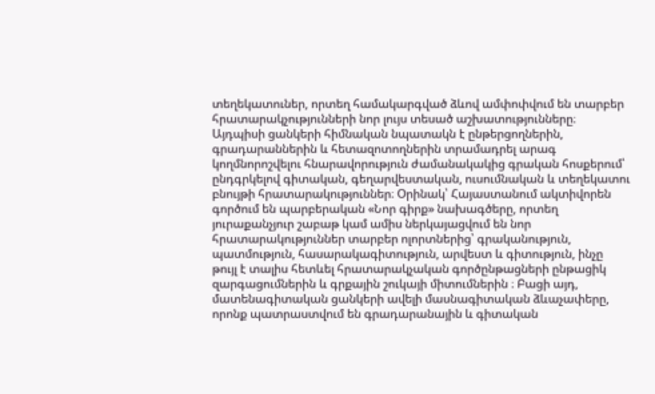տեղեկատուներ, որտեղ համակարգված ձևով ամփոփվում են տարբեր հրատարակչությունների նոր լույս տեսած աշխատությունները։ Այդպիսի ցանկերի հիմնական նպատակն է ընթերցողներին, գրադարաններին և հետազոտողներին տրամադրել արագ կողմնորոշվելու հնարավորություն ժամանակակից գրական հոսքերում՝ ընդգրկելով գիտական, գեղարվեստական, ուսումնական և տեղեկատու բնույթի հրատարակություններ։ Օրինակ՝ Հայաստանում ակտիվորեն գործում են պարբերական «Նոր գիրք» նախագծերը, որտեղ յուրաքանչյուր շաբաթ կամ ամիս ներկայացվում են նոր հրատարակություններ տարբեր ոլորտներից՝ գրականություն, պատմություն, հասարակագիտություն, արվեստ և գիտություն, ինչը թույլ է տալիս հետևել հրատարակչական գործընթացների ընթացիկ զարգացումներին և գրքային շուկայի միտումներին ։ Բացի այդ, մատենագիտական ցանկերի ավելի մասնագիտական ձևաչափերը, որոնք պատրաստվում են գրադարանային և գիտական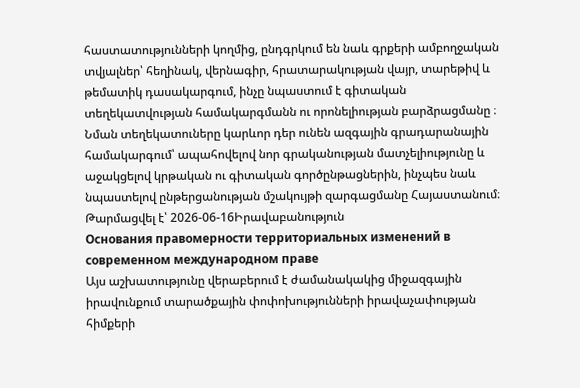հաստատությունների կողմից, ընդգրկում են նաև գրքերի ամբողջական տվյալներ՝ հեղինակ, վերնագիր, հրատարակության վայր, տարեթիվ և թեմատիկ դասակարգում, ինչը նպաստում է գիտական տեղեկատվության համակարգմանն ու որոնելիության բարձրացմանը ։ Նման տեղեկատուները կարևոր դեր ունեն ազգային գրադարանային համակարգում՝ ապահովելով նոր գրականության մատչելիությունը և աջակցելով կրթական ու գիտական գործընթացներին, ինչպես նաև նպաստելով ընթերցանության մշակույթի զարգացմանը Հայաստանում։
Թարմացվել է՝ 2026-06-16Իրավաբանություն
Основания правомерности территориальных изменений в современном международном праве
Այս աշխատությունը վերաբերում է ժամանակակից միջազգային իրավունքում տարածքային փոփոխությունների իրավաչափության հիմքերի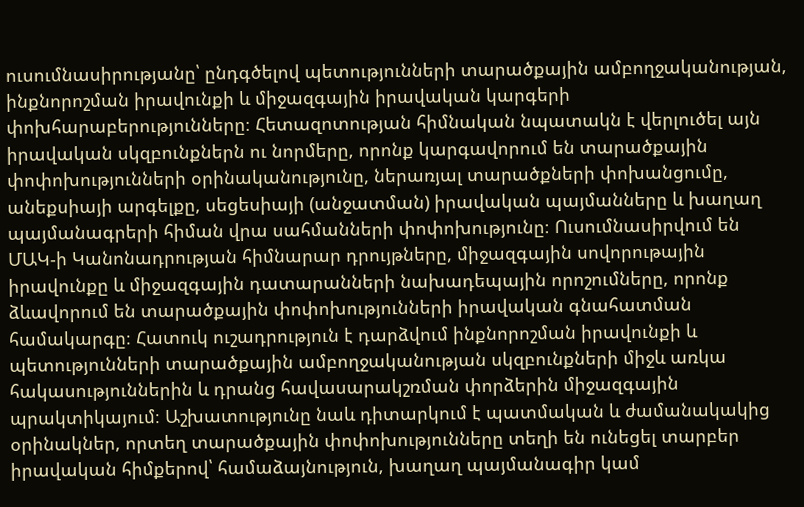ուսումնասիրությանը՝ ընդգծելով պետությունների տարածքային ամբողջականության, ինքնորոշման իրավունքի և միջազգային իրավական կարգերի փոխհարաբերությունները։ Հետազոտության հիմնական նպատակն է վերլուծել այն իրավական սկզբունքներն ու նորմերը, որոնք կարգավորում են տարածքային փոփոխությունների օրինականությունը, ներառյալ տարածքների փոխանցումը, անեքսիայի արգելքը, սեցեսիայի (անջատման) իրավական պայմանները և խաղաղ պայմանագրերի հիման վրա սահմանների փոփոխությունը։ Ուսումնասիրվում են ՄԱԿ-ի Կանոնադրության հիմնարար դրույթները, միջազգային սովորութային իրավունքը և միջազգային դատարանների նախադեպային որոշումները, որոնք ձևավորում են տարածքային փոփոխությունների իրավական գնահատման համակարգը։ Հատուկ ուշադրություն է դարձվում ինքնորոշման իրավունքի և պետությունների տարածքային ամբողջականության սկզբունքների միջև առկա հակասություններին և դրանց հավասարակշռման փորձերին միջազգային պրակտիկայում։ Աշխատությունը նաև դիտարկում է պատմական և ժամանակակից օրինակներ, որտեղ տարածքային փոփոխությունները տեղի են ունեցել տարբեր իրավական հիմքերով՝ համաձայնություն, խաղաղ պայմանագիր կամ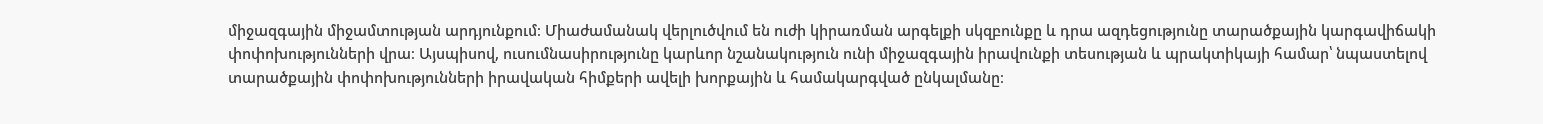միջազգային միջամտության արդյունքում։ Միաժամանակ վերլուծվում են ուժի կիրառման արգելքի սկզբունքը և դրա ազդեցությունը տարածքային կարգավիճակի փոփոխությունների վրա։ Այսպիսով, ուսումնասիրությունը կարևոր նշանակություն ունի միջազգային իրավունքի տեսության և պրակտիկայի համար՝ նպաստելով տարածքային փոփոխությունների իրավական հիմքերի ավելի խորքային և համակարգված ընկալմանը։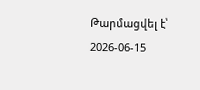Թարմացվել է՝ 2026-06-15